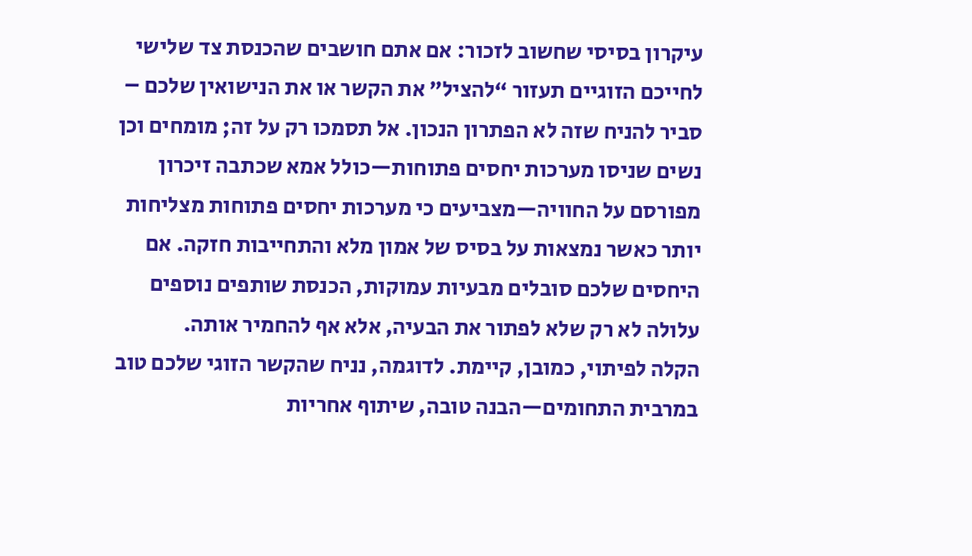עיקרון בסיסי שחשוב לזכור: אם אתם חושבים שהכנסת צד שלישי לחייכם הזוגיים תעזור “להציל” את הקשר או את הנישואין שלכם – סביר להניח שזה לא הפתרון הנכון. אל תסמכו רק על זה; מומחים וכן נשים שניסו מערכות יחסים פתוחות—כולל אמא שכתבה זיכרון מפורסם על החוויה—מצביעים כי מערכות יחסים פתוחות מצליחות יותר כאשר נמצאות על בסיס של אמון מלא והתחייבות חזקה. אם היחסים שלכם סובלים מבעיות עמוקות, הכנסת שותפים נוספים עלולה לא רק שלא לפתור את הבעיה, אלא אף להחמיר אותה.
הקלה לפיתוי, כמובן, קיימת. לדוגמה, נניח שהקשר הזוגי שלכם טוב במרבית התחומים—הבנה טובה, שיתוף אחריות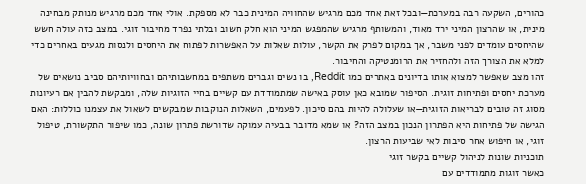כהורים, השקעה רבה במערכת—ובכל זאת אחד מכם מרגיש שהחוויה המינית כבר לא מספקת. אולי אחד מכם מרגיש מנותק מבחינה מינית, או שהרצון המיני ירד מאוד, והמשותף מרגיש שהמפגש המיני הוא חלק חשוב ובלתי נפרד מחיבור זוגי. במצב כזה עולה חשש שהיחסים עומדים לפני משבר, אך במקום לפרק את הקשר, עולות שאלות על האפשרות לפתוח את היחסים ולנסות מגעים באחרים כדי למלא את הצורך הזה ולהחזיר את הרומנטיקה והחיבור.
זהו מצב שאפשר למצוא אותו בדיונים באתרים כמו Reddit, בו נשים וגברים משתפים במחשבותיהם ובחוויותיהם סביב נושאים של מערכת יחסים ופתיחות זוגית. הסיפור שמובא כאן עוסק באישה שמתמודדת עם קשיים בחיי הזוגיות שלה, ומבקשת להבין אם רעיונות מסוג זה טובים לבריאות הזוגית—או שעלולה להיות בהם סיכון. לפעמים, השאלות הנוקבות שמבקשים לשאול את עצמנו כוללות: האם הגישה של פתיחות היא הפתרון הנכון במצב הזה? או שמא מדובר בבעיה עמוקה שדורשת פתרון שונה, כמו שיפור התקשורת, טיפול זוגי, או חיפוש אחר סיבות לאי שביעות הרצון.
תוכניות שונות לניהול קשיים בקשר זוגי
כאשר זוגות מתמודדים עם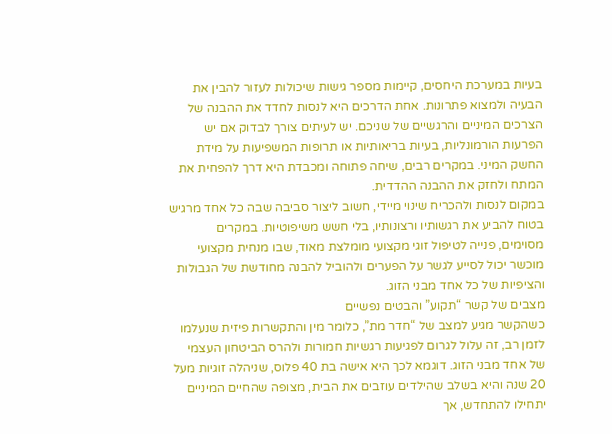בעיות במערכת היחסים, קיימות מספר גישות שיכולות לעזור להבין את הבעיה ולמצוא פתרונות. אחת הדרכים היא לנסות לחדד את ההבנה של הצרכים המיניים והרגשיים של שניכם. יש לעיתים צורך לבדוק אם יש הפרעות הורמונליות, בעיות בריאותיות או תרופות המשפיעות על מידת החשק המיני. במקרים רבים, שיחה פתוחה ומכבדת היא דרך להפחית את המתח ולחזק את ההבנה ההדדית.
במקום לנסות ולהכריח שינוי מיידי, חשוב ליצור סביבה שבה כל אחד מרגיש בטוח להביע את רגשותיו ורצונותיו, בלי חשש משיפוטיות. במקרים מסוימים, פנייה לטיפול זוגי מקצועי מומלצת מאוד, שבו מנחית מקצועי מוכשר יכול לסייע לגשר על הפערים ולהוביל להבנה מחודשת של הגבולות והציפיות של כל אחד מבני הזוג.
מצבים של קשר “תקוע” והבטים נפשיים
כשהקשר מגיע למצב של “חדר מת”, כלומר מין והתקשרות פיזית שנעלמו לזמן רב, זה עלול לגרום לפגיעות רגשיות חמורות ולהרס הביטחון העצמי של אחד מבני הזוג. דוגמא לכך היא אישה בת 40 פלוס, שניהלה זוגיות מעל 20 שנה והיא בשלב שהילדים עוזבים את הבית, מצופה שהחיים המיניים יתחילו להתחדש, אך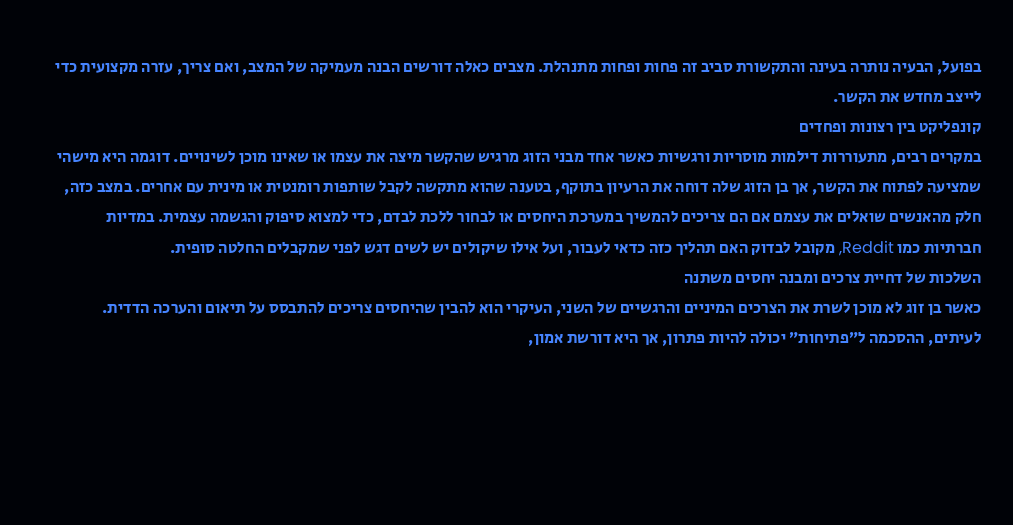בפועל, הבעיה נותרה בעינה והתקשורת סביב זה פחות ופחות מתנהלת. מצבים כאלה דורשים הבנה מעמיקה של המצב, ואם צריך, עזרה מקצועית כדי לייצב מחדש את הקשר.
קונפליקט בין רצונות ופחדים
במקרים רבים, מתעוררות דילמות מוסריות ורגשיות כאשר אחד מבני הזוג מרגיש שהקשר מיצה את עצמו או שאינו מוכן לשינויים. דוגמה היא מישהי שמציעה לפתוח את הקשר, אך בן הזוג שלה דוחה את הרעיון בתוקף, בטענה שהוא מתקשה לקבל שותפות רומנטית או מינית עם אחרים. במצב כזה, חלק מהאנשים שואלים את עצמם אם הם צריכים להמשיך במערכת היחסים או לבחור ללכת לבדם, כדי למצוא סיפוק והגשמה עצמית. במדיות חברתיות כמו Reddit, מקובל לבדוק האם תהליך כזה כדאי לעבור, ועל אילו שיקולים יש לשים דגש לפני שמקבלים החלטה סופית.
השלכות של דחיית צרכים ומבנה יחסים משתנה
כאשר בן זוג לא מוכן לשרת את הצרכים המיניים והרגשיים של השני, העיקרי הוא להבין שהיחסים צריכים להתבסס על תיאום והערכה הדדית. לעיתים, ההסכמה ל”פתיחות” יכולה להיות פתרון, אך היא דורשת אמון,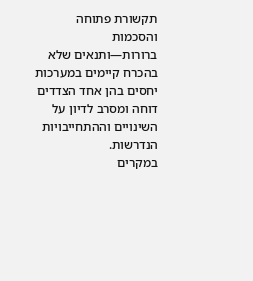תקשורת פתוחה והסכמות ברורות—ותנאים שלא בהכרח קיימים במערכות יחסים בהן אחד הצדדים דוחה ומסרב לדיון על השינויים וההתחייבויות הנדרשות.
במקרים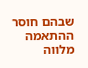שבהם חוסר ההתאמה מלווה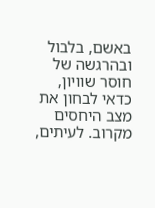באשם, בלבול ובהרגשה של חוסר שוויון, כדאי לבחון את מצב היחסים מקרוב. לעיתים,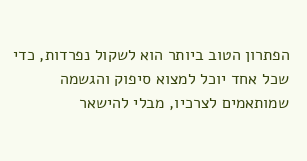הפתרון הטוב ביותר הוא לשקול נפרדות, כדי שכל אחד יוכל למצוא סיפוק והגשמה שמותאמים לצרכיו, מבלי להישאר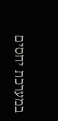במערכת יחסים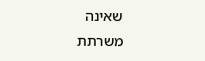שאינה משרתת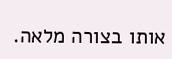אותו בצורה מלאה.